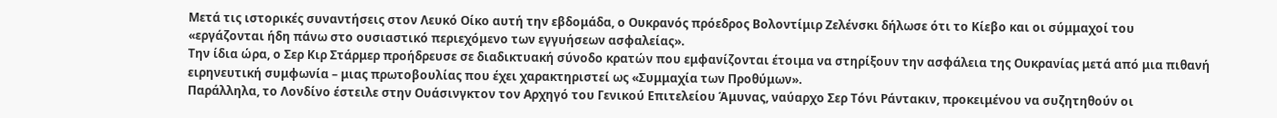Μετά τις ιστορικές συναντήσεις στον Λευκό Οίκο αυτή την εβδομάδα, ο Ουκρανός πρόεδρος Βολοντίμιρ Ζελένσκι δήλωσε ότι το Κίεβο και οι σύμμαχοί του «εργάζονται ήδη πάνω στο ουσιαστικό περιεχόμενο των εγγυήσεων ασφαλείας».
Την ίδια ώρα, ο Σερ Κιρ Στάρμερ προήδρευσε σε διαδικτυακή σύνοδο κρατών που εμφανίζονται έτοιμα να στηρίξουν την ασφάλεια της Ουκρανίας μετά από μια πιθανή ειρηνευτική συμφωνία – μιας πρωτοβουλίας που έχει χαρακτηριστεί ως «Συμμαχία των Προθύμων».
Παράλληλα, το Λονδίνο έστειλε στην Ουάσινγκτον τον Αρχηγό του Γενικού Επιτελείου Άμυνας, ναύαρχο Σερ Τόνι Ράντακιν, προκειμένου να συζητηθούν οι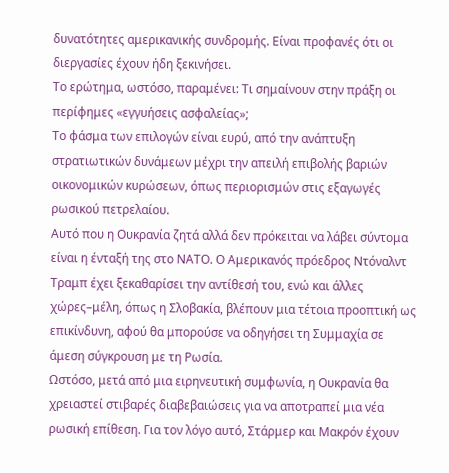δυνατότητες αμερικανικής συνδρομής. Είναι προφανές ότι οι διεργασίες έχουν ήδη ξεκινήσει.
Το ερώτημα, ωστόσο, παραμένει: Τι σημαίνουν στην πράξη οι περίφημες «εγγυήσεις ασφαλείας»;
Το φάσμα των επιλογών είναι ευρύ, από την ανάπτυξη στρατιωτικών δυνάμεων μέχρι την απειλή επιβολής βαριών οικονομικών κυρώσεων, όπως περιορισμών στις εξαγωγές ρωσικού πετρελαίου.
Αυτό που η Ουκρανία ζητά αλλά δεν πρόκειται να λάβει σύντομα είναι η ένταξή της στο ΝΑΤΟ. Ο Αμερικανός πρόεδρος Ντόναλντ Τραμπ έχει ξεκαθαρίσει την αντίθεσή του, ενώ και άλλες χώρες–μέλη, όπως η Σλοβακία, βλέπουν μια τέτοια προοπτική ως επικίνδυνη, αφού θα μπορούσε να οδηγήσει τη Συμμαχία σε άμεση σύγκρουση με τη Ρωσία.
Ωστόσο, μετά από μια ειρηνευτική συμφωνία, η Ουκρανία θα χρειαστεί στιβαρές διαβεβαιώσεις για να αποτραπεί μια νέα ρωσική επίθεση. Για τον λόγο αυτό, Στάρμερ και Μακρόν έχουν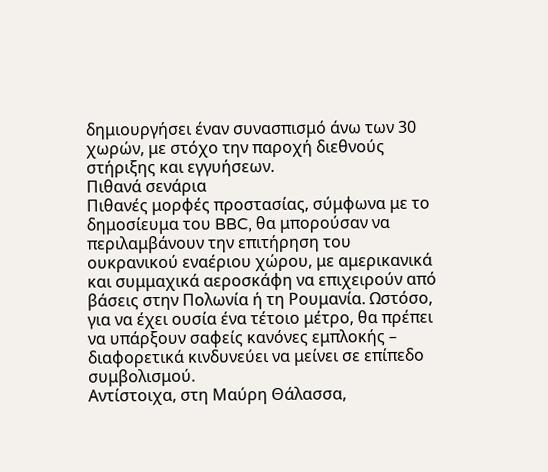δημιουργήσει έναν συνασπισμό άνω των 30 χωρών, με στόχο την παροχή διεθνούς στήριξης και εγγυήσεων.
Πιθανά σενάρια
Πιθανές μορφές προστασίας, σύμφωνα με το δημοσίευμα του BBC, θα μπορούσαν να περιλαμβάνουν την επιτήρηση του ουκρανικού εναέριου χώρου, με αμερικανικά και συμμαχικά αεροσκάφη να επιχειρούν από βάσεις στην Πολωνία ή τη Ρουμανία. Ωστόσο, για να έχει ουσία ένα τέτοιο μέτρο, θα πρέπει να υπάρξουν σαφείς κανόνες εμπλοκής – διαφορετικά κινδυνεύει να μείνει σε επίπεδο συμβολισμού.
Αντίστοιχα, στη Μαύρη Θάλασσα,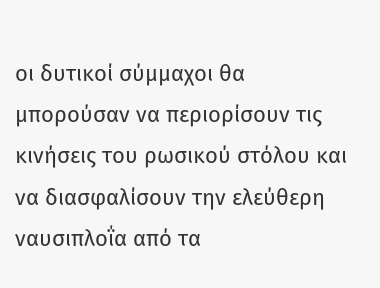οι δυτικοί σύμμαχοι θα μπορούσαν να περιορίσουν τις κινήσεις του ρωσικού στόλου και να διασφαλίσουν την ελεύθερη ναυσιπλοΐα από τα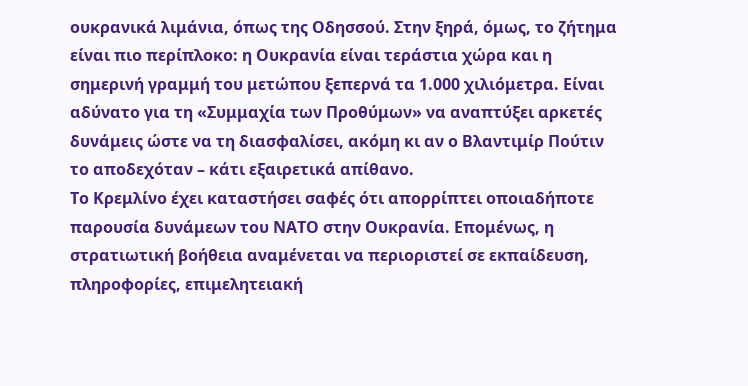ουκρανικά λιμάνια, όπως της Οδησσού. Στην ξηρά, όμως, το ζήτημα είναι πιο περίπλοκο: η Ουκρανία είναι τεράστια χώρα και η σημερινή γραμμή του μετώπου ξεπερνά τα 1.000 χιλιόμετρα. Είναι αδύνατο για τη «Συμμαχία των Προθύμων» να αναπτύξει αρκετές δυνάμεις ώστε να τη διασφαλίσει, ακόμη κι αν ο Βλαντιμίρ Πούτιν το αποδεχόταν – κάτι εξαιρετικά απίθανο.
Το Κρεμλίνο έχει καταστήσει σαφές ότι απορρίπτει οποιαδήποτε παρουσία δυνάμεων του ΝΑΤΟ στην Ουκρανία. Επομένως, η στρατιωτική βοήθεια αναμένεται να περιοριστεί σε εκπαίδευση, πληροφορίες, επιμελητειακή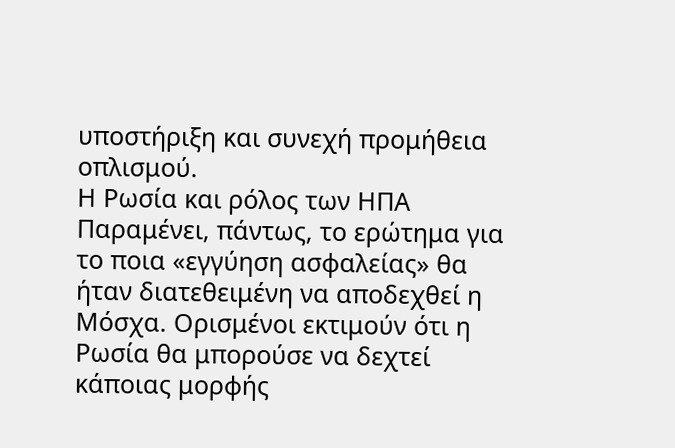υποστήριξη και συνεχή προμήθεια οπλισμού.
Η Ρωσία και ρόλος των ΗΠΑ
Παραμένει, πάντως, το ερώτημα για το ποια «εγγύηση ασφαλείας» θα ήταν διατεθειμένη να αποδεχθεί η Μόσχα. Ορισμένοι εκτιμούν ότι η Ρωσία θα μπορούσε να δεχτεί κάποιας μορφής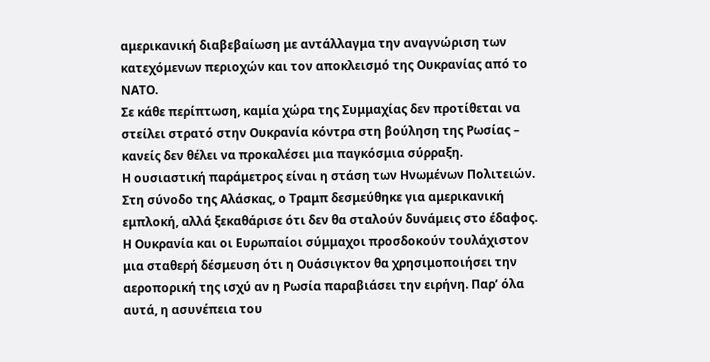αμερικανική διαβεβαίωση με αντάλλαγμα την αναγνώριση των κατεχόμενων περιοχών και τον αποκλεισμό της Ουκρανίας από το ΝΑΤΟ.
Σε κάθε περίπτωση, καμία χώρα της Συμμαχίας δεν προτίθεται να στείλει στρατό στην Ουκρανία κόντρα στη βούληση της Ρωσίας – κανείς δεν θέλει να προκαλέσει μια παγκόσμια σύρραξη.
Η ουσιαστική παράμετρος είναι η στάση των Ηνωμένων Πολιτειών. Στη σύνοδο της Αλάσκας, ο Τραμπ δεσμεύθηκε για αμερικανική εμπλοκή, αλλά ξεκαθάρισε ότι δεν θα σταλούν δυνάμεις στο έδαφος. Η Ουκρανία και οι Ευρωπαίοι σύμμαχοι προσδοκούν τουλάχιστον μια σταθερή δέσμευση ότι η Ουάσιγκτον θα χρησιμοποιήσει την αεροπορική της ισχύ αν η Ρωσία παραβιάσει την ειρήνη. Παρ’ όλα αυτά, η ασυνέπεια του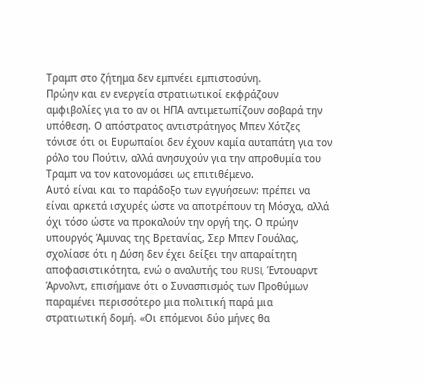Τραμπ στο ζήτημα δεν εμπνέει εμπιστοσύνη.
Πρώην και εν ενεργεία στρατιωτικοί εκφράζουν αμφιβολίες για το αν οι ΗΠΑ αντιμετωπίζουν σοβαρά την υπόθεση. Ο απόστρατος αντιστράτηγος Μπεν Χότζες τόνισε ότι οι Ευρωπαίοι δεν έχουν καμία αυταπάτη για τον ρόλο του Πούτιν, αλλά ανησυχούν για την απροθυμία του Τραμπ να τον κατονομάσει ως επιτιθέμενο.
Αυτό είναι και το παράδοξο των εγγυήσεων: πρέπει να είναι αρκετά ισχυρές ώστε να αποτρέπουν τη Μόσχα, αλλά όχι τόσο ώστε να προκαλούν την οργή της. Ο πρώην υπουργός Άμυνας της Βρετανίας, Σερ Μπεν Γουάλας, σχολίασε ότι η Δύση δεν έχει δείξει την απαραίτητη αποφασιστικότητα, ενώ ο αναλυτής του RUSI, Έντουαρντ Άρνολντ, επισήμανε ότι ο Συνασπισμός των Προθύμων παραμένει περισσότερο μια πολιτική παρά μια στρατιωτική δομή. «Οι επόμενοι δύο μήνες θα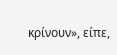κρίνουν», είπε,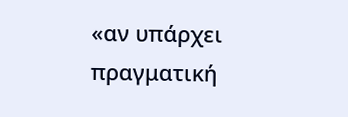«αν υπάρχει πραγματική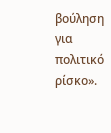βούληση για πολιτικό ρίσκο».